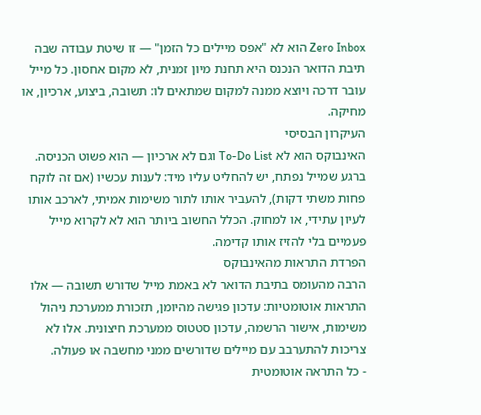Zero Inbox הוא לא "אפס מיילים כל הזמן" — זו שיטת עבודה שבה תיבת הדואר הנכנס היא תחנת מיון זמנית, לא מקום אחסון. כל מייל עובר דרכה ויוצא ממנה למקום שמתאים לו: תשובה, ביצוע, ארכיון, או מחיקה.
העיקרון הבסיסי
האינבוקס הוא לא To-Do List וגם לא ארכיון — הוא פשוט הכניסה. ברגע שמייל נפתח, יש להחליט עליו מיד: לענות עכשיו (אם זה לוקח פחות משתי דקות), להעביר אותו לתור משימות אמיתי, לארכב אותו לעיון עתידי, או למחוק. הכלל החשוב ביותר הוא לא לקרוא מייל פעמיים בלי להזיז אותו קדימה.
הפרדת התראות מהאינבוקס
הרבה מהעומס בתיבת הדואר לא באמת מייל שדורש תשובה — אלו התראות אוטומטיות: עדכון פגישה מהיומן, תזכורת ממערכת ניהול משימות, אישור הרשמה, עדכון סטטוס ממערכת חיצונית. אלו לא צריכות להתערבב עם מיילים שדורשים ממני מחשבה או פעולה.
- כל התראה אוטומטית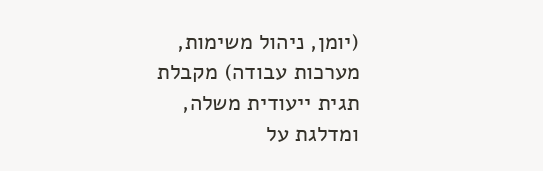(יומן, ניהול משימות, מערכות עבודה) מקבלת תגית ייעודית משלה, ומדלגת על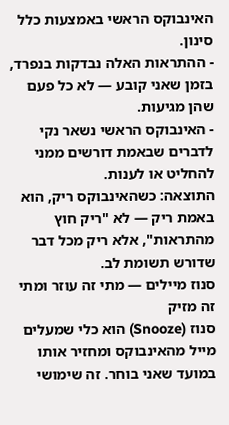האינבוקס הראשי באמצעות כלל סינון.
- ההתראות האלה נבדקות בנפרד, בזמן שאני קובע — לא כל פעם שהן מגיעות.
- האינבוקס הראשי נשאר נקי לדברים שבאמת דורשים ממני להחליט או לענות.
התוצאה: כשהאינבוקס ריק, הוא באמת ריק — לא "ריק חוץ מהתראות", אלא ריק מכל דבר שדורש תשומת לב.
סנוז מיילים — מתי זה עוזר ומתי זה מזיק
סנוז (Snooze) הוא כלי שמעלים מייל מהאינבוקס ומחזיר אותו במועד שאני בוחר. זה שימושי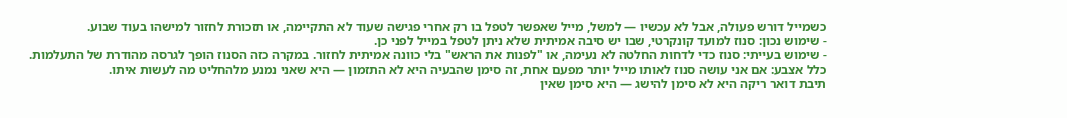כשמייל דורש פעולה, אבל לא עכשיו — למשל, מייל שאפשר לטפל בו רק אחרי פגישה שעוד לא התקיימה, או תזכורת לחזור למישהו בעוד שבוע.
- שימוש נכון: סנוז למועד קונקרטי, שבו יש סיבה אמיתית שלא ניתן לטפל במייל לפני כן.
- שימוש בעייתי: סנוז כדי לדחות החלטה לא נעימה, או "לפנות את הראש" בלי כוונה אמיתית לחזור. במקרה כזה הסנוז הופך לגרסה מהודרת של התעלמות.
כלל אצבע: אם אני עושה סנוז לאותו מייל יותר מפעם אחת, זה סימן שהבעיה היא לא התזמון — היא שאני נמנע מלהחליט מה לעשות איתו.
תיבת דואר ריקה היא לא סימן להישג — היא סימן שאין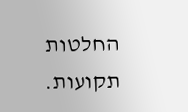החלטות תקועות.